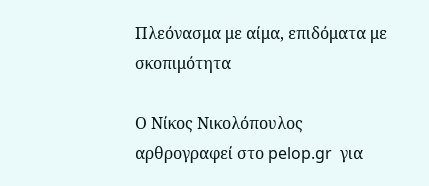Πλεόνασμα με αίμα, επιδόματα με σκοπιμότητα

Ο Νίκος Νικολόπουλος αρθρογραφεί στο pelop.gr  για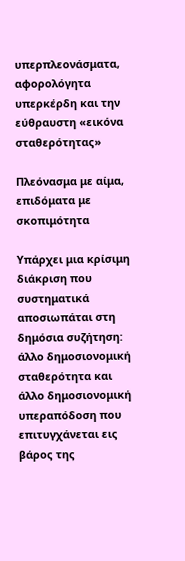υπερπλεονάσματα, αφορολόγητα υπερκέρδη και την εύθραυστη «εικόνα σταθερότητας»

Πλεόνασμα με αίμα, επιδόματα με σκοπιμότητα

Υπάρχει μια κρίσιμη διάκριση που συστηματικά αποσιωπάται στη δημόσια συζήτηση: άλλο δημοσιονομική σταθερότητα και άλλο δημοσιονομική υπεραπόδοση που επιτυγχάνεται εις βάρος της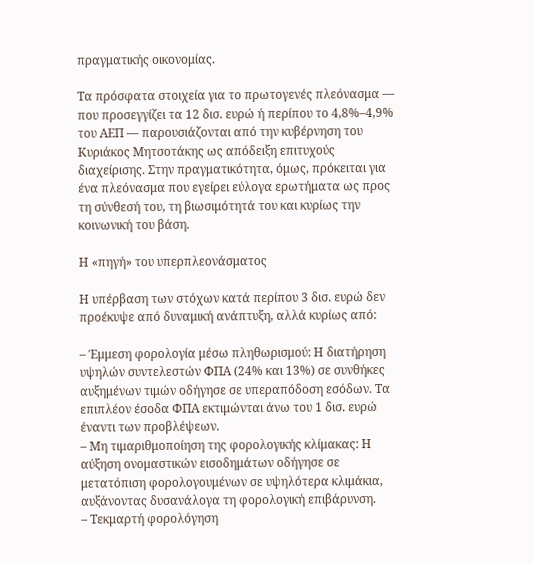πραγματικής οικονομίας.

Τα πρόσφατα στοιχεία για το πρωτογενές πλεόνασμα — που προσεγγίζει τα 12 δισ. ευρώ ή περίπου το 4,8%–4,9% του ΑΕΠ — παρουσιάζονται από την κυβέρνηση του Κυριάκος Μητσοτάκης ως απόδειξη επιτυχούς διαχείρισης. Στην πραγματικότητα, όμως, πρόκειται για ένα πλεόνασμα που εγείρει εύλογα ερωτήματα ως προς τη σύνθεσή του, τη βιωσιμότητά του και κυρίως την κοινωνική του βάση.

Η «πηγή» του υπερπλεονάσματος

Η υπέρβαση των στόχων κατά περίπου 3 δισ. ευρώ δεν προέκυψε από δυναμική ανάπτυξη, αλλά κυρίως από:

– Έμμεση φορολογία μέσω πληθωρισμού: Η διατήρηση υψηλών συντελεστών ΦΠΑ (24% και 13%) σε συνθήκες αυξημένων τιμών οδήγησε σε υπεραπόδοση εσόδων. Τα επιπλέον έσοδα ΦΠΑ εκτιμώνται άνω του 1 δισ. ευρώ έναντι των προβλέψεων.
– Μη τιμαριθμοποίηση της φορολογικής κλίμακας: Η αύξηση ονομαστικών εισοδημάτων οδήγησε σε μετατόπιση φορολογουμένων σε υψηλότερα κλιμάκια, αυξάνοντας δυσανάλογα τη φορολογική επιβάρυνση.
– Τεκμαρτή φορολόγηση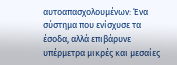αυτοαπασχολουμένων: Ένα σύστημα που ενίσχυσε τα έσοδα, αλλά επιβάρυνε υπέρμετρα μικρές και μεσαίες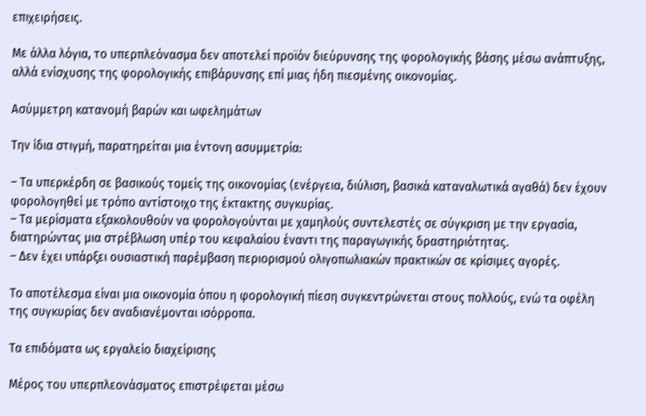επιχειρήσεις.

Με άλλα λόγια, το υπερπλεόνασμα δεν αποτελεί προϊόν διεύρυνσης της φορολογικής βάσης μέσω ανάπτυξης, αλλά ενίσχυσης της φορολογικής επιβάρυνσης επί μιας ήδη πιεσμένης οικονομίας.

Ασύμμετρη κατανομή βαρών και ωφελημάτων

Την ίδια στιγμή, παρατηρείται μια έντονη ασυμμετρία:

– Τα υπερκέρδη σε βασικούς τομείς της οικονομίας (ενέργεια, διύλιση, βασικά καταναλωτικά αγαθά) δεν έχουν φορολογηθεί με τρόπο αντίστοιχο της έκτακτης συγκυρίας.
– Τα μερίσματα εξακολουθούν να φορολογούνται με χαμηλούς συντελεστές σε σύγκριση με την εργασία, διατηρώντας μια στρέβλωση υπέρ του κεφαλαίου έναντι της παραγωγικής δραστηριότητας.
– Δεν έχει υπάρξει ουσιαστική παρέμβαση περιορισμού ολιγοπωλιακών πρακτικών σε κρίσιμες αγορές.

Το αποτέλεσμα είναι μια οικονομία όπου η φορολογική πίεση συγκεντρώνεται στους πολλούς, ενώ τα οφέλη της συγκυρίας δεν αναδιανέμονται ισόρροπα.

Τα επιδόματα ως εργαλείο διαχείρισης

Μέρος του υπερπλεονάσματος επιστρέφεται μέσω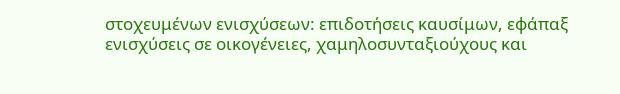στοχευμένων ενισχύσεων: επιδοτήσεις καυσίμων, εφάπαξ ενισχύσεις σε οικογένειες, χαμηλοσυνταξιούχους και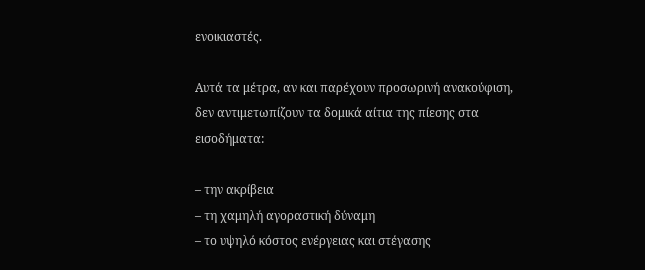ενοικιαστές.

Αυτά τα μέτρα, αν και παρέχουν προσωρινή ανακούφιση, δεν αντιμετωπίζουν τα δομικά αίτια της πίεσης στα εισοδήματα:

– την ακρίβεια
– τη χαμηλή αγοραστική δύναμη
– το υψηλό κόστος ενέργειας και στέγασης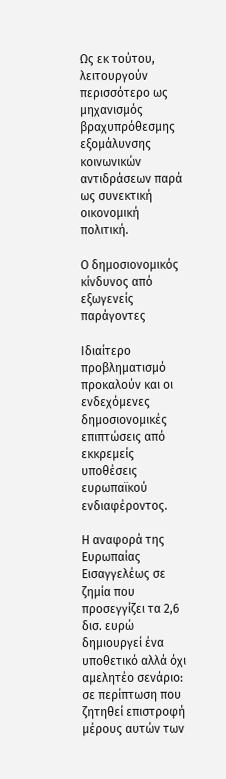Ως εκ τούτου, λειτουργούν περισσότερο ως μηχανισμός βραχυπρόθεσμης εξομάλυνσης κοινωνικών αντιδράσεων παρά ως συνεκτική οικονομική πολιτική.

Ο δημοσιονομικός κίνδυνος από εξωγενείς παράγοντες

Ιδιαίτερο προβληματισμό προκαλούν και οι ενδεχόμενες δημοσιονομικές επιπτώσεις από εκκρεμείς υποθέσεις ευρωπαϊκού ενδιαφέροντος.

Η αναφορά της Ευρωπαίας Εισαγγελέως σε ζημία που προσεγγίζει τα 2,6 δισ. ευρώ δημιουργεί ένα υποθετικό αλλά όχι αμελητέο σενάριο: σε περίπτωση που ζητηθεί επιστροφή μέρους αυτών των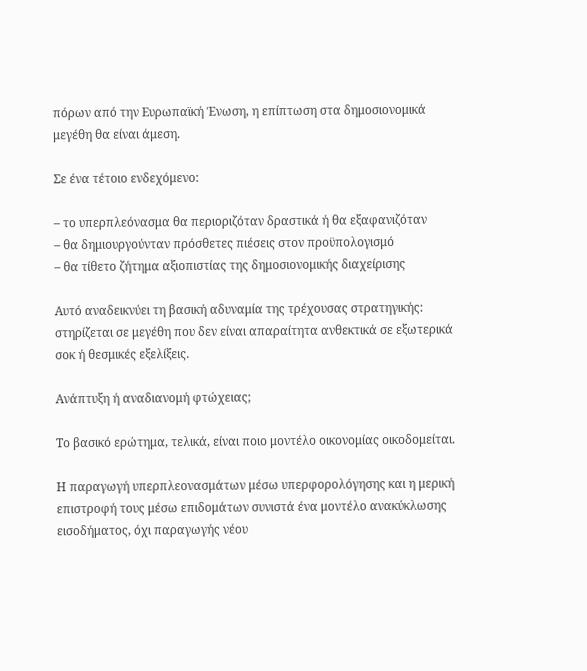πόρων από την Ευρωπαϊκή Ένωση, η επίπτωση στα δημοσιονομικά μεγέθη θα είναι άμεση.

Σε ένα τέτοιο ενδεχόμενο:

– το υπερπλεόνασμα θα περιοριζόταν δραστικά ή θα εξαφανιζόταν
– θα δημιουργούνταν πρόσθετες πιέσεις στον προϋπολογισμό
– θα τίθετο ζήτημα αξιοπιστίας της δημοσιονομικής διαχείρισης

Αυτό αναδεικνύει τη βασική αδυναμία της τρέχουσας στρατηγικής: στηρίζεται σε μεγέθη που δεν είναι απαραίτητα ανθεκτικά σε εξωτερικά σοκ ή θεσμικές εξελίξεις.

Ανάπτυξη ή αναδιανομή φτώχειας;

Το βασικό ερώτημα, τελικά, είναι ποιο μοντέλο οικονομίας οικοδομείται.

Η παραγωγή υπερπλεονασμάτων μέσω υπερφορολόγησης και η μερική επιστροφή τους μέσω επιδομάτων συνιστά ένα μοντέλο ανακύκλωσης εισοδήματος, όχι παραγωγής νέου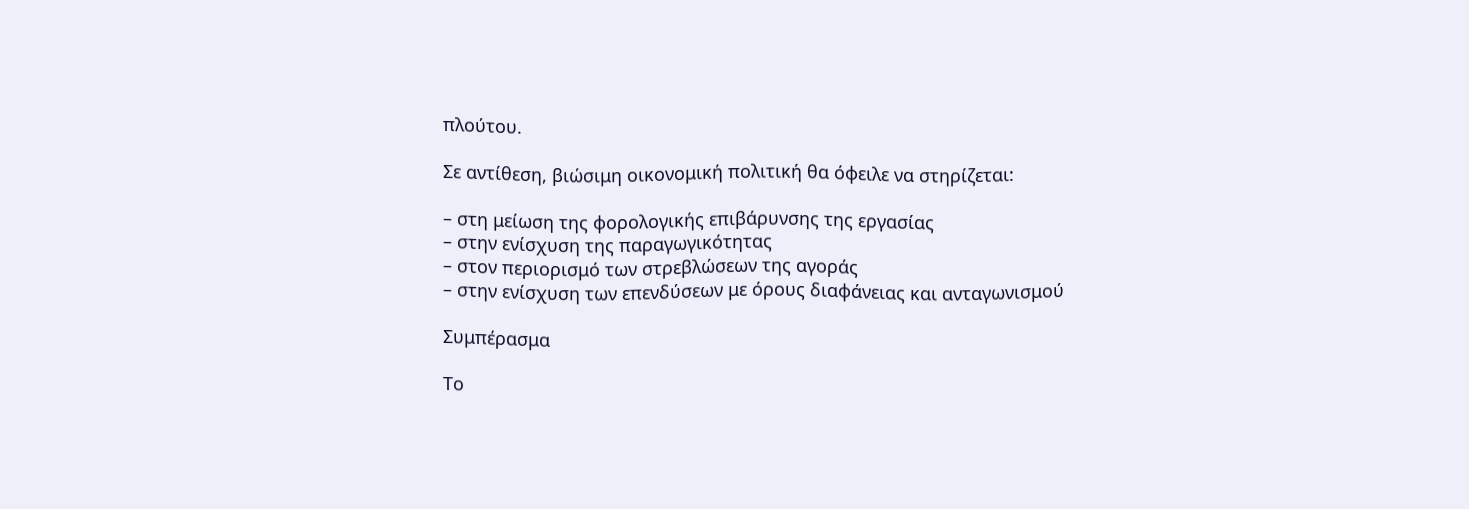πλούτου.

Σε αντίθεση, βιώσιμη οικονομική πολιτική θα όφειλε να στηρίζεται:

– στη μείωση της φορολογικής επιβάρυνσης της εργασίας
– στην ενίσχυση της παραγωγικότητας
– στον περιορισμό των στρεβλώσεων της αγοράς
– στην ενίσχυση των επενδύσεων με όρους διαφάνειας και ανταγωνισμού

Συμπέρασμα

Το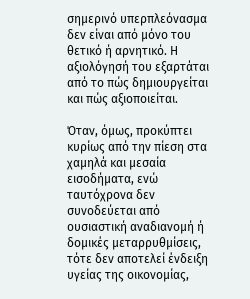σημερινό υπερπλεόνασμα δεν είναι από μόνο του θετικό ή αρνητικό. Η αξιολόγησή του εξαρτάται από το πώς δημιουργείται και πώς αξιοποιείται.

Όταν, όμως, προκύπτει κυρίως από την πίεση στα χαμηλά και μεσαία εισοδήματα, ενώ ταυτόχρονα δεν συνοδεύεται από ουσιαστική αναδιανομή ή δομικές μεταρρυθμίσεις, τότε δεν αποτελεί ένδειξη υγείας της οικονομίας,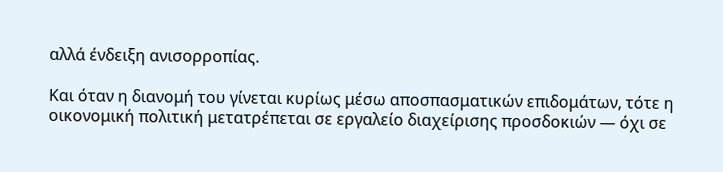αλλά ένδειξη ανισορροπίας.

Και όταν η διανομή του γίνεται κυρίως μέσω αποσπασματικών επιδομάτων, τότε η οικονομική πολιτική μετατρέπεται σε εργαλείο διαχείρισης προσδοκιών — όχι σε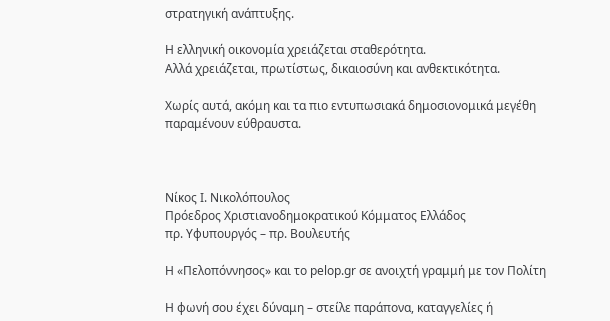στρατηγική ανάπτυξης.

Η ελληνική οικονομία χρειάζεται σταθερότητα.
Αλλά χρειάζεται, πρωτίστως, δικαιοσύνη και ανθεκτικότητα.

Χωρίς αυτά, ακόμη και τα πιο εντυπωσιακά δημοσιονομικά μεγέθη παραμένουν εύθραυστα.



Νίκος Ι. Νικολόπουλος
Πρόεδρος Χριστιανοδημοκρατικού Κόμματος Ελλάδος
πρ. Υφυπουργός – πρ. Βουλευτής

Η «Πελοπόννησος» και το pelop.gr σε ανοιχτή γραμμή με τον Πολίτη

Η φωνή σου έχει δύναμη – στείλε παράπονα, καταγγελίες ή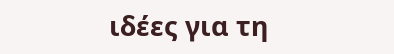ιδέες για τη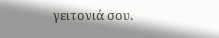γειτονιά σου.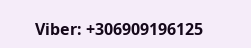Viber: +306909196125